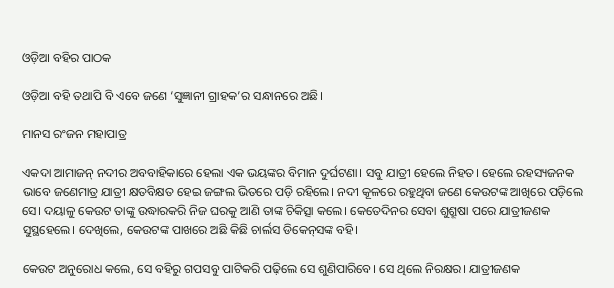ଓଡ଼ିଆ ବହିର ପାଠକ

ଓଡ଼ିଆ ବହି ତଥାପି ବି ଏବେ ଜଣେ ‘ସୁଜ୍ଞାନୀ ଗ୍ରାହକ’ର ସନ୍ଧାନରେ ଅଛି।

ମାନସ ରଂଜନ ମହାପାତ୍ର

ଏକଦା ଆମାଜନ୍ ନଦୀର ଅବବାହିକାରେ ହେଲା ଏକ ଭୟଙ୍କର ବିମାନ ଦୁର୍ଘଟଣା। ସବୁ ଯାତ୍ରୀ ହେଲେ ନିହତ। ହେଲେ ରହସ୍ୟଜନକ ଭାବେ ଜଣେମାତ୍ର ଯାତ୍ରୀ କ୍ଷତବିକ୍ଷତ ହେଇ ଜଙ୍ଗଲ ଭିତରେ ପଡ଼ି ରହିଲେ। ନଦୀ କୂଳରେ ରହୁଥିବା ଜଣେ କେଉଟଙ୍କ ଆଖିରେ ପଡ଼ିଲେ ସେ। ଦୟାଳୁ କେଉଟ ତାଙ୍କୁ ଉଦ୍ଧାରକରି ନିଜ ଘରକୁ ଆଣି ତାଙ୍କ ଚିକିତ୍ସା କଲେ। କେତେଦିନର ସେବା ଶୁଶ୍ରୂଷା ପରେ ଯାତ୍ରୀଜଣକ ସୁସ୍ଥହେଲେ। ଦେଖିଲେ, କେଉଟଙ୍କ ପାଖରେ ଅଛି କିଛି ଚାର୍ଲସ ଡିକେନ୍‌ସଙ୍କ ବହି।

କେଉଟ ଅନୁରୋଧ କଲେ, ସେ ବହିରୁ ଗପସବୁ ପାଟିକରି ପଢ଼ିଲେ ସେ ଶୁଣିପାରିବେ। ସେ ଥିଲେ ନିରକ୍ଷର। ଯାତ୍ରୀଜଣକ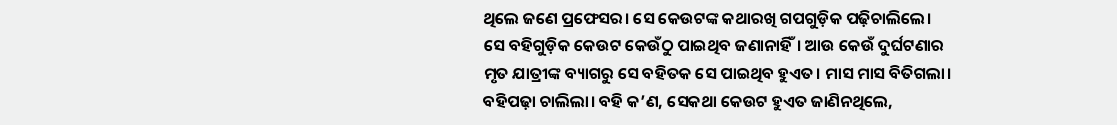ଥିଲେ ଜଣେ ପ୍ରଫେସର। ସେ କେଉଟଙ୍କ କଥାରଖି ଗପଗୁଡ଼ିକ ପଢ଼ିଚାଲିଲେ।
ସେ ବହିଗୁଡ଼ିକ କେଉଟ କେଉଁଠୁ ପାଇଥିବ ଜଣାନାହିଁ। ଆଉ କେଉଁ ଦୁର୍ଘଟଣାର ମୃତ ଯାତ୍ରୀଙ୍କ ବ୍ୟାଗରୁ ସେ ବହିତକ ସେ ପାଇଥିବ ହୁଏତ। ମାସ ମାସ ବିତିଗଲା। ବହିପଢ଼ା ଚାଲିଲା। ବହି କ’ଣ, ସେକଥା କେଉଟ ହୁଏତ ଜାଣିନଥିଲେ,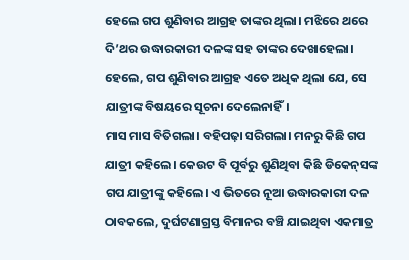ହେଲେ ଗପ ଶୁଣିବାର ଆଗ୍ରହ ତାଙ୍କର ଥିଲା। ମଝିରେ ଥରେ ଦି’ଥର ଉଦ୍ଧାରକାରୀ ଦଳଙ୍କ ସହ ତାଙ୍କର ଦେଖାହେଲା। ହେଲେ, ଗପ ଶୁଣିବାର ଆଗ୍ରହ ଏତେ ଅଧିକ ଥିଲା ଯେ, ସେ ଯାତ୍ରୀଙ୍କ ବିଷୟରେ ସୂଚନା ଦେଲେନାହିଁ।
ମାସ ମାସ ବିତିଗଲା। ବହିପଢ଼ା ସରିଗଲା। ମନରୁ କିଛି ଗପ ଯାତ୍ରୀ କହିଲେ। କେଉଟ ବି ପୂର୍ବରୁ ଶୁଣିଥିବା କିଛି ଡିକେନ୍‌ସଙ୍କ ଗପ ଯାତ୍ରୀଙ୍କୁ କହିଲେ। ଏ ଭିତରେ ନୂଆ ଉଦ୍ଧାରକାରୀ ଦଳ ଠାବକଲେ, ଦୁର୍ଘଟଣାଗ୍ରସ୍ତ ବିମାନର ବଞ୍ଚି ଯାଇଥିବା ଏକମାତ୍ର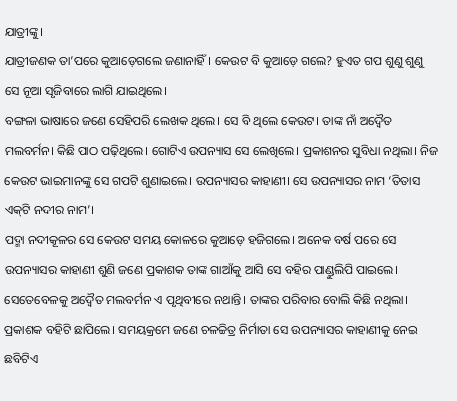ଯାତ୍ରୀଙ୍କୁ।
ଯାତ୍ରୀଜଣକ ତା’ପରେ କୁଆଡ଼େଗଲେ ଜଣାନାହିଁ। କେଉଟ ବି କୁଆଡ଼େ ଗଲେ? ହୁଏତ ଗପ ଶୁଣୁ ଶୁଣୁ ସେ ନୂଆ ସୃଜିବାରେ ଲାଗି ଯାଇଥିଲେ।
ବଙ୍ଗଳା ଭାଷାରେ ଜଣେ ସେହିପରି ଲେଖକ ଥିଲେ। ସେ ବି ଥିଲେ କେଉଟ। ତାଙ୍କ ନାଁ ଅଦ୍ୱୈତ ମଲବର୍ମନ। କିଛି ପାଠ ପଢ଼ିଥିଲେ। ଗୋଟିଏ ଉପନ୍ୟାସ ସେ ଲେଖିଲେ। ପ୍ରକାଶନର ସୁବିଧା ନଥିଲା। ନିଜ କେଉଟ ଭାଇମାନଙ୍କୁ ସେ ଗପଟି ଶୁଣାଇଲେ। ଉପନ୍ୟାସର କାହାଣୀ। ସେ ଉପନ୍ୟାସର ନାମ ‘ତିତାସ ଏକ୍‌ଟି ନଦୀର ନାମ’।
ପଦ୍ମା ନଦୀକୂଳର ସେ କେଉଟ ସମୟ କୋଳରେ କୁଆଡ଼େ ହଜିଗଲେ। ଅନେକ ବର୍ଷ ପରେ ସେ ଉପନ୍ୟାସର କାହାଣୀ ଶୁଣି ଜଣେ ପ୍ରକାଶକ ତାଙ୍କ ଗାଆଁକୁ ଆସି ସେ ବହିର ପାଣ୍ଡୁଲିପି ପାଇଲେ। ସେତେବେଳକୁ ଅଦ୍ୱୈତ ମଲବର୍ମନ ଏ ପୃଥିବୀରେ ନଥାନ୍ତି। ତାଙ୍କର ପରିବାର ବୋଲି କିଛି ନଥିଲା। ପ୍ରକାଶକ ବହିଟି ଛାପିଲେ। ସମୟକ୍ରମେ ଜଣେ ଚଳଚ୍ଚିତ୍ର ନିର୍ମାତା ସେ ଉପନ୍ୟାସର କାହାଣୀକୁ ନେଇ ଛବିଟିଏ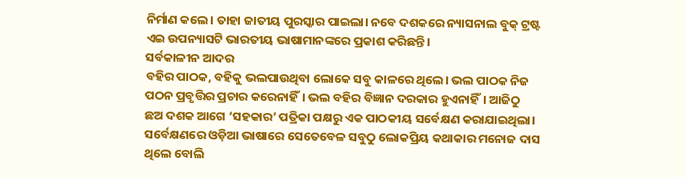ନିର୍ମାଣ କଲେ। ତାହା ଜାତୀୟ ପୁରସ୍କାର ପାଇଲା। ନବେ ଦଶକରେ ନ୍ୟାସନାଲ ବୁକ୍ ଟ୍ରଷ୍ଟ ଏଇ ଉପନ୍ୟାସଟି ଭାରତୀୟ ଭାଷାମାନଙ୍କରେ ପ୍ରକାଶ କରିଛନ୍ତି।
ସର୍ବକାଳୀନ ଆଦର
ବହିର ପାଠକ, ବହିକୁ ଭଲପାଉଥିବା ଲୋକେ ସବୁ କାଳରେ ଥିଲେ। ଭଲ ପାଠକ ନିଜ ପଠନ ପ୍ରବୃତ୍ତିର ପ୍ରଚାର କରେନାହିଁ। ଭଲ ବହିର ବିଜ୍ଞାନ ଦରକାର ହୁଏନାହିଁ। ଆଜିଠୁ ଛଅ ଦଶକ ଆଗେ ‘ସହକାର’ ପତ୍ରିକା ପକ୍ଷରୁ ଏକ ପାଠକୀୟ ସର୍ବେକ୍ଷଣ କରାଯାଇଥିଲା। ସର୍ବେକ୍ଷଣରେ ଓଡ଼ିଆ ଭାଷାରେ ସେତେବେଳ ସବୁଠୁ ଲୋକପ୍ରିୟ କଥାକାର ମନୋଜ ଦାସ ଥିଲେ ବୋଲି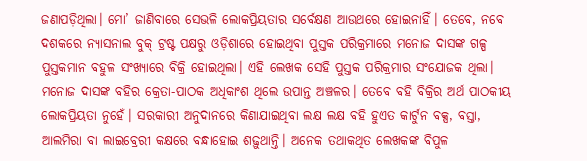ଜଣାପଡ଼ିଥିଲା। ମୋ’ ଜାଣିବାରେ ସେଭଳି ଲୋକପ୍ରିୟତାର ସର୍ବେକ୍ଷଣ ଆଉଥରେ ହୋଇନାହିଁ। ତେବେ, ନବେ ଦଶକରେ ନ୍ୟାସନାଲ ବୁକ୍ ଟ୍ରଷ୍ଟ ପକ୍ଷରୁ ଓଡ଼ିଶାରେ ହୋଇଥିବା ପୁସ୍ତକ ପରିକ୍ରମାରେ ମନୋଜ ଦାସଙ୍କ ଗଳ୍ପ ପୁସ୍ତକମାନ ବହୁଳ ସଂଖ୍ୟାରେ ବିକ୍ରି ହୋଇଥିଲା। ଏହି ଲେଖକ ସେହି ପୁସ୍ତକ ପରିକ୍ରମାର ସଂଯୋଜକ ଥିଲା। ମନୋଜ ଦାସଙ୍କ ବହିର କ୍ରେତା-ପାଠକ ଅଧିକାଂଶ ଥିଲେ ଉପାନ୍ତ ଅଞ୍ଚଳର। ତେବେ ବହି ବିକ୍ରିର ଅର୍ଥ ପାଠକୀୟ ଲୋକପ୍ରିୟତା ନୁହେଁ। ସରକାରୀ ଅନୁଦାନରେ କିଣାଯାଇଥିବା ଲକ୍ଷ ଲକ୍ଷ ବହି ହୁଏତ କାର୍ଟୁନ ବକ୍ସ, ବସ୍ତା, ଆଲମିରା ବା ଲାଇବ୍ରେରୀ କକ୍ଷରେ ବନ୍ଧାହୋଇ ଶଢ଼ୁଥାନ୍ତି। ଅନେକ ତଥାକଥିତ ଲେଖକଙ୍କ ବିପୁଳ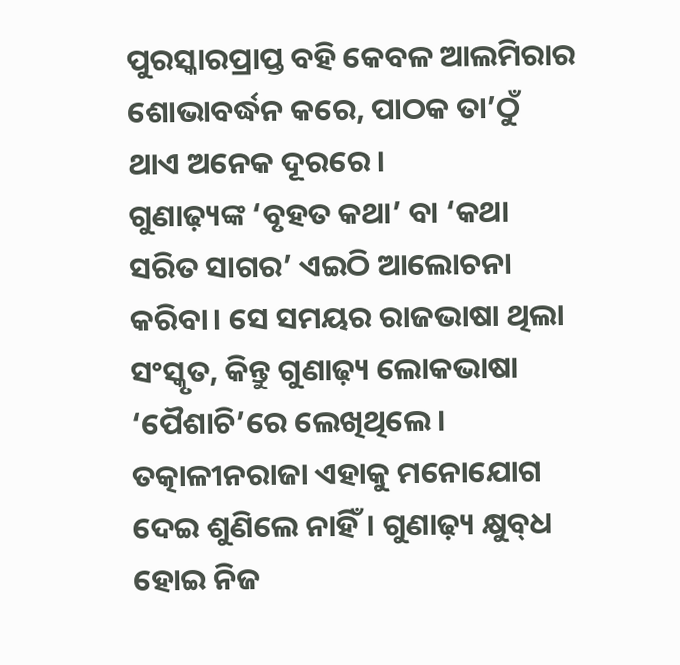ପୁରସ୍କାରପ୍ରାପ୍ତ ବହି କେବଳ ଆଲମିରାର ଶୋଭାବର୍ଦ୍ଧନ କରେ, ପାଠକ ତା’ଠୁଁ ଥାଏ ଅନେକ ଦୂରରେ।
ଗୁଣାଢ଼୍ୟଙ୍କ ‘ବୃହତ କଥା’ ବା ‘କଥା ସରିତ ସାଗର’ ଏଇଠି ଆଲୋଚନା କରିବା। ସେ ସମୟର ରାଜଭାଷା ଥିଲା ସଂସ୍କୃତ, କିନ୍ତୁ ଗୁଣାଢ଼୍ୟ ଲୋକଭାଷା ‘ପୈଶାଚି’ରେ ଲେଖିଥିଲେ। ତତ୍କାଳୀନରାଜା ଏହାକୁ ମନୋଯୋଗ ଦେଇ ଶୁଣିଲେ ନାହିଁ। ଗୁଣାଢ଼୍ୟ କ୍ଷୁବ୍‌ଧ ହୋଇ ନିଜ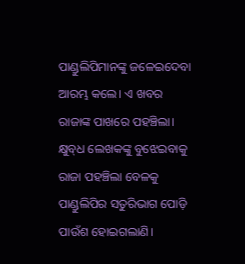ପାଣ୍ଡୁଲିପିମାନଙ୍କୁ ଜଳେଇଦେବା ଆରମ୍ଭ କଲେ। ଏ ଖବର ରାଜାଙ୍କ ପାଖରେ ପହଞ୍ଚିଲା। କ୍ଷୁବ୍‌ଧ ଲେଖକଙ୍କୁ ବୁଝେଇବାକୁ ରାଜା ପହଞ୍ଚିଲା ବେଳକୁ ପାଣ୍ଡୁଲିପିର ସତୁରିଭାଗ ପୋଡ଼ି ପାଉଁଶ ହୋଇଗଲାଣି।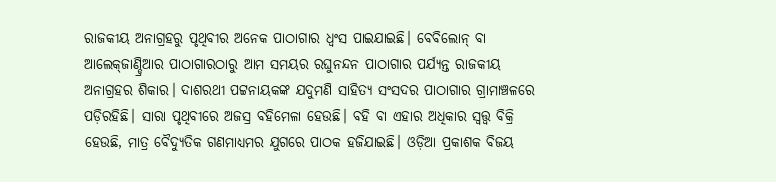ରାଜକୀୟ ଅନାଗ୍ରହରୁ ପୃଥିବୀର ଅନେକ ପାଠାଗାର ଧ୍ୱଂସ ପାଇଯାଇଛି। ବେବିଲୋନ୍ ବା ଆଲେକ୍‌ଜାଣ୍ଡ୍ରିଆର ପାଠାଗାରଠାରୁ ଆମ ସମୟର ରଘୁନନ୍ଦନ ପାଠାଗାର ପର୍ଯ୍ୟନ୍ତ ରାଜକୀୟ ଅନାଗ୍ରହର ଶିକାର। ଦାଶରଥୀ ପଟ୍ଟନାୟକଙ୍କ ଯଦୁମଣି ସାହିତ୍ୟ ସଂସଦର ପାଠାଗାର ଗ୍ରାମାଞ୍ଚଳରେ ପଡ଼ିରହିଛି। ସାରା ପୃଥିବୀରେ ଅଜସ୍ର ବହିମେଳା ହେଉଛି। ବହି ବା ଏହାର ଅଧିକାର ସ୍ୱତ୍ତ୍ୱ ବିକ୍ରି ହେଉଛି, ମାତ୍ର ବୈଦ୍ୟୁତିକ ଗଣମାଧ୍ୟମର ଯୁଗରେ ପାଠକ ହଜିଯାଇଛି। ଓଡ଼ିଆ ପ୍ରକାଶକ ବିଜୟ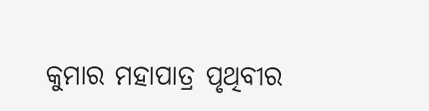କୁମାର ମହାପାତ୍ର ପୃଥିବୀର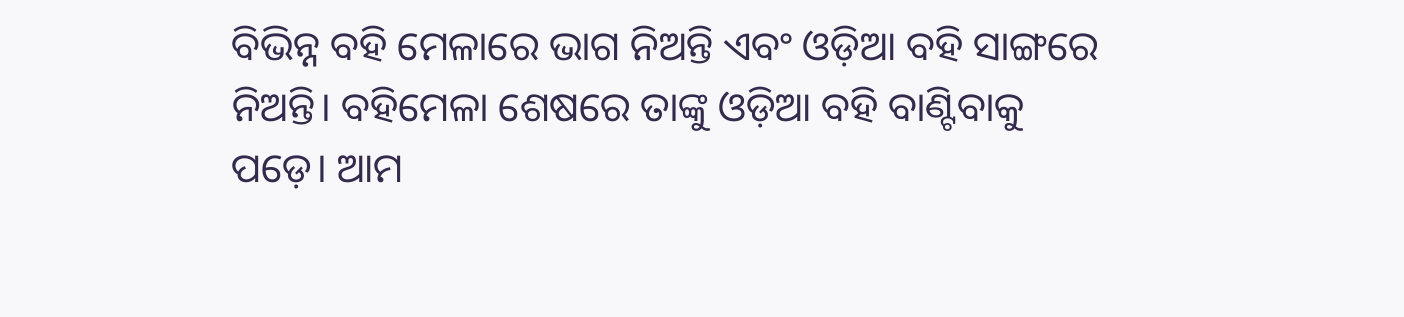ବିଭିନ୍ନ ବହି ମେଳାରେ ଭାଗ ନିଅନ୍ତି ଏବଂ ଓଡ଼ିଆ ବହି ସାଙ୍ଗରେ ନିଅନ୍ତି। ବହିମେଳା ଶେଷରେ ତାଙ୍କୁ ଓଡ଼ିଆ ବହି ବାଣ୍ଟିବାକୁ ପଡ଼େ। ଆମ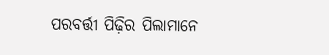ପରବର୍ତ୍ତୀ ପିଢ଼ିର ପିଲାମାନେ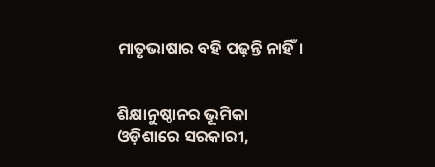ମାତୃଭାଷାର ବହି ପଢ଼ନ୍ତି ନାହିଁ।


ଶିକ୍ଷାନୁଷ୍ଠାନର ଭୂମିକା
ଓଡ଼ିଶାରେ ସରକାରୀ,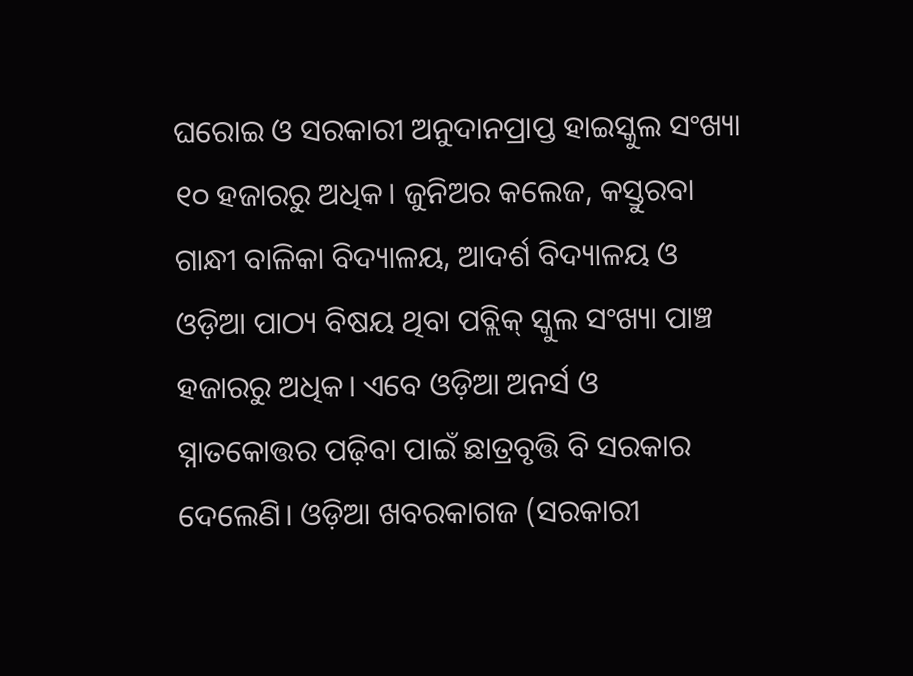ଘରୋଇ ଓ ସରକାରୀ ଅନୁଦାନପ୍ରାପ୍ତ ହାଇସ୍କୁଲ ସଂଖ୍ୟା ୧୦ ହଜାରରୁ ଅଧିକ। ଜୁନିଅର କଲେଜ, କସ୍ତୁରବା ଗାନ୍ଧୀ ବାଳିକା ବିଦ୍ୟାଳୟ, ଆଦର୍ଶ ବିଦ୍ୟାଳୟ ଓ ଓଡ଼ିଆ ପାଠ୍ୟ ବିଷୟ ଥିବା ପବ୍ଲିକ୍ ସ୍କୁଲ ସଂଖ୍ୟା ପାଞ୍ଚ ହଜାରରୁ ଅଧିକ। ଏବେ ଓଡ଼ିଆ ଅନର୍ସ ଓ ସ୍ନାତକୋତ୍ତର ପଢ଼ିବା ପାଇଁ ଛାତ୍ରବୃତ୍ତି ବି ସରକାର ଦେଲେଣି। ଓଡ଼ିଆ ଖବରକାଗଜ (ସରକାରୀ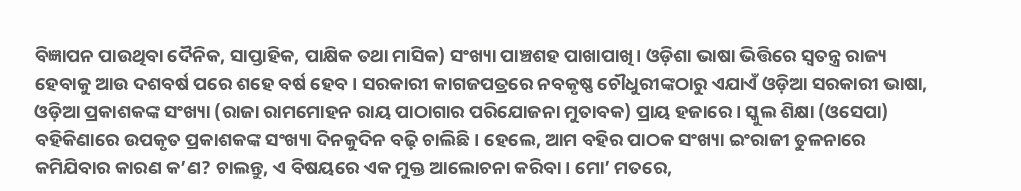ବିଜ୍ଞାପନ ପାଉଥିବା ଦୈନିକ, ସାପ୍ତାହିକ, ପାକ୍ଷିକ ତଥା ମାସିକ) ସଂଖ୍ୟା ପାଞ୍ଚଶହ ପାଖାପାଖି। ଓଡ଼ିଶା ଭାଷା ଭିତ୍ତିରେ ସ୍ୱତନ୍ତ୍ର ରାଜ୍ୟ ହେବାକୁ ଆଉ ଦଶବର୍ଷ ପରେ ଶହେ ବର୍ଷ ହେବ। ସରକାରୀ କାଗଜପତ୍ରରେ ନବକୃଷ୍ଣ ଚୌଧୁରୀଙ୍କଠାରୁ ଏଯାଏଁ ଓଡ଼ିଆ ସରକାରୀ ଭାଷା, ଓଡ଼ିଆ ପ୍ରକାଶକଙ୍କ ସଂଖ୍ୟା (ରାଜା ରାମମୋହନ ରାୟ ପାଠାଗାର ପରିଯୋଜନା ମୁତାବକ) ପ୍ରାୟ ହଜାରେ। ସ୍କୁଲ ଶିକ୍ଷା (ଓସେପା) ବହିକିଣାରେ ଉପକୃତ ପ୍ରକାଶକଙ୍କ ସଂଖ୍ୟା ଦିନକୁଦିନ ବଢ଼ି ଚାଲିଛି। ହେଲେ, ଆମ ବହିର ପାଠକ ସଂଖ୍ୟା ଇଂରାଜୀ ତୁଳନାରେ କମିଯିବାର କାରଣ କ’ଣ? ଚାଲନ୍ତୁ, ଏ ବିଷୟରେ ଏକ ମୁକ୍ତ ଆଲୋଚନା କରିବା। ମୋ’ ମତରେ,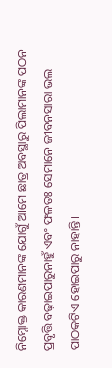ନିମ୍ନୋକ୍ତ କାରଣମାନଙ୍କ ଯୋଗୁଁ ଆମେ ଛାତ୍ର ଅବସ୍ଥାରୁ ପିଲାମାନଙ୍କ ପଠନ ପ୍ରବୃତ୍ତି ବଢ଼ାଇପାରୁନାହୁଁ ଏବଂ ଫଳତଃ ସେମାନେ ଜୀବନସାରା ଭଲ ପାଠକଟିଏ ହୋଇପାରୁ ନାହାନ୍ତି।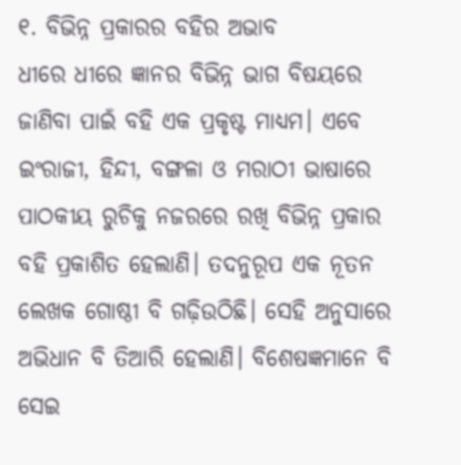୧. ବିଭିନ୍ନ ପ୍ରକାରର ବହିର ଅଭାବ
ଧୀରେ ଧୀରେ ଜ୍ଞାନର ବିଭିନ୍ନ ଭାଗ ବିଷୟରେ ଜାଣିବା ପାଇଁ ବହି ଏକ ପ୍ରକୃଷ୍ଟ ମାଧ୍ୟମ। ଏବେ ଇଂରାଜୀ, ହିନ୍ଦୀ, ବଙ୍ଗଳା ଓ ମରାଠୀ ଭାଷାରେ ପାଠକୀୟ ରୁଚିକୁ ନଜରରେ ରଖି ବିଭିନ୍ନ ପ୍ରକାର ବହି ପ୍ରକାଶିତ ହେଲାଣି। ତଦନୁରୂପ ଏକ ନୂତନ ଲେଖକ ଗୋଷ୍ଠୀ ବି ଗଢ଼ିଉଠିଛି। ସେହି ଅନୁସାରେ ଅଭିଧାନ ବି ତିଆରି ହେଲାଣି। ବିଶେଷଜ୍ଞମାନେ ବି ସେଇ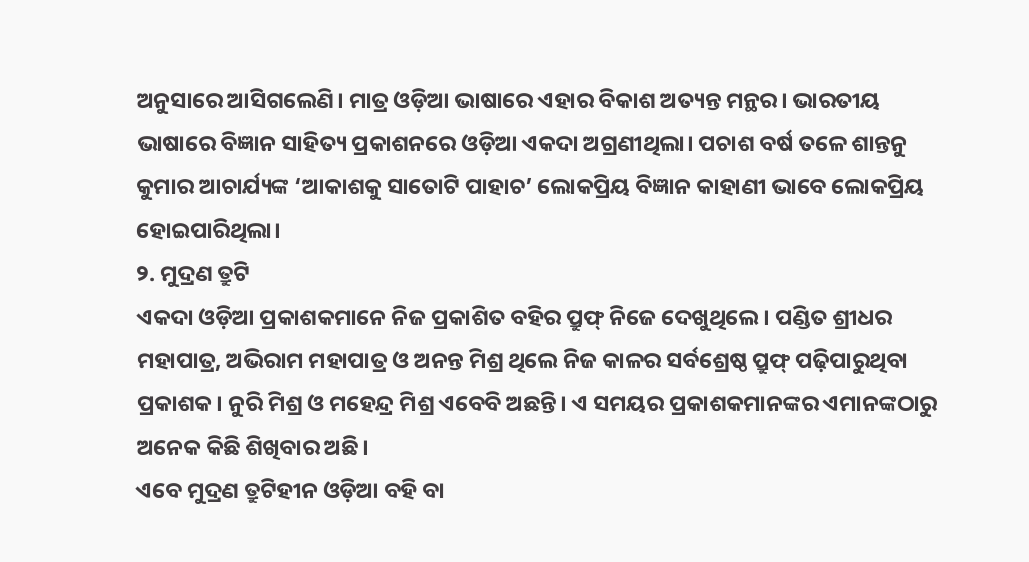ଅନୁସାରେ ଆସିଗଲେଣି। ମାତ୍ର ଓଡ଼ିଆ ଭାଷାରେ ଏହାର ବିକାଶ ଅତ୍ୟନ୍ତ ମନ୍ଥର। ଭାରତୀୟ ଭାଷାରେ ବିଜ୍ଞାନ ସାହିତ୍ୟ ପ୍ରକାଶନରେ ଓଡ଼ିଆ ଏକଦା ଅଗ୍ରଣୀଥିଲା। ପଚାଶ ବର୍ଷ ତଳେ ଶାନ୍ତନୁ କୁମାର ଆଚାର୍ଯ୍ୟଙ୍କ ‘ଆକାଶକୁ ସାତୋଟି ପାହାଚ’ ଲୋକପ୍ରିୟ ବିଜ୍ଞାନ କାହାଣୀ ଭାବେ ଲୋକପ୍ରିୟ ହୋଇପାରିଥିଲା।
୨. ମୁଦ୍ରଣ ତ୍ରୁଟି
ଏକଦା ଓଡ଼ିଆ ପ୍ରକାଶକମାନେ ନିଜ ପ୍ରକାଶିତ ବହିର ପ୍ରୁଫ୍ ନିଜେ ଦେଖୁଥିଲେ। ପଣ୍ଡିତ ଶ୍ରୀଧର ମହାପାତ୍ର, ଅଭିରାମ ମହାପାତ୍ର ଓ ଅନନ୍ତ ମିଶ୍ର ଥିଲେ ନିଜ କାଳର ସର୍ବଶ୍ରେଷ୍ଠ ପ୍ରୁଫ୍ ପଢ଼ିପାରୁଥିବା ପ୍ରକାଶକ। ନୁରି ମିଶ୍ର ଓ ମହେନ୍ଦ୍ର ମିଶ୍ର ଏବେବି ଅଛନ୍ତି। ଏ ସମୟର ପ୍ରକାଶକମାନଙ୍କର ଏମାନଙ୍କଠାରୁ ଅନେକ କିଛି ଶିଖିବାର ଅଛି।
ଏବେ ମୁଦ୍ରଣ ତ୍ରୁଟିହୀନ ଓଡ଼ିଆ ବହି ବା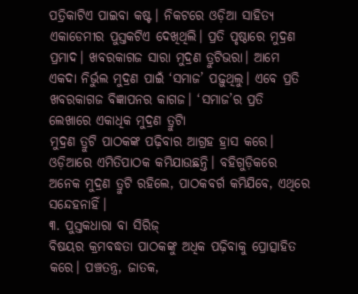ପତ୍ରିକାଟିଏ ପାଇବା କଷ୍ଟ। ନିକଟରେ ଓଡ଼ିଆ ସାହିତ୍ୟ ଏକାଡେମୀର ପୁସ୍ତକଟିଏ ଦେଖିଥିଲି। ପ୍ରତି ପୃଷ୍ଠାରେ ମୁଦ୍ରଣ ପ୍ରମାଦ। ଖବରକାଗଜ ସାରା ମୁଦ୍ରଣ ତ୍ରୁଟିଭରା। ଆମେ ଏକଦା ନିର୍ଭୁଲ ମୁଦ୍ରଣ ପାଇଁ ‘ସମାଜ’ ପଢ଼ୁଥିଲୁ। ଏବେ ପ୍ରତି ଖବରକାଗଜ ବିଜ୍ଞାପନର କାଗଜ। ‘ସମାଜ’ର ପ୍ରତି ଲେଖାରେ ଏକାଧିକ ମୁଦ୍ରଣ ତ୍ରୁଟିା
ମୁଦ୍ରଣ ତ୍ରୁଟି ପାଠକଙ୍କ ପଢ଼ିବାର ଆଗ୍ରହ ହ୍ରାସ କରେ। ଓଡ଼ିଆରେ ଏମିତିପାଠକ କମିଯାଉଛନ୍ତି। ବହିଗୁଡ଼ିକରେ ଅନେକ ମୁଦ୍ରଣ ତ୍ରୁଟି ରହିଲେ, ପାଠକବର୍ଗ କମିଯିବେ, ଏଥିରେ ସନ୍ଦେହନାହିଁ।
୩. ପୁସ୍ତକଧାରା ବା ସିରିଜ୍‌
ବିଷୟର କ୍ରମବଦ୍ଧତା ପାଠକଙ୍କୁ ଅଧିକ ପଢ଼ିବାକୁ ପ୍ରୋତ୍ସାହିତ କରେ। ପଞ୍ଚତନ୍ତ୍ର, ଜାତକ,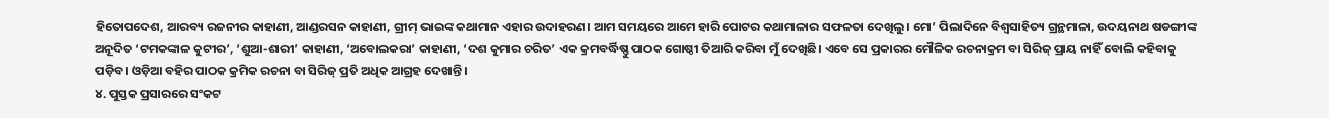ହିତୋପଦେଶ, ଆରବ୍ୟ ରଜନୀର କାହାଣୀ, ଆଣ୍ଡରସନ କାହାଣୀ, ଗ୍ରୀମ୍ ଭାଇଙ୍କ କଥାମାନ ଏହାର ଉଦାହରଣ। ଆମ ସମୟରେ ଆମେ ହାରି ପୋଟର କଥାମାଳାର ସଫଳତା ଦେଖିଲୁ। ମୋ’ ପିଲାଦିନେ ବିଶ୍ୱସାହିତ୍ୟ ଗ୍ରନ୍ଥମାଳା, ଉଦୟନାଥ ଷଡଙ୍ଗୀଙ୍କ ଅନୂଦିତ ‘ଟମକଙ୍କାଳ କୁଟୀର’, ‘ଶୁଆ-ଶାରୀ’ କାହାଣୀ, ‘ଅବୋଲକରା’ କାହାଣୀ, ‘ଦଶ କୁମାର ଚରିତ’ ଏକ କ୍ରମବର୍ଦ୍ଧିଷ୍ଣୁ ପାଠକ ଗୋଷ୍ଠୀ ତିଆରି କରିବା ମୁଁ ଦେଖିଛି। ଏବେ ସେ ପ୍ରକାରର ମୌଳିକ ରଚନାକ୍ରମ ବା ସିରିଜ୍ ପ୍ରାୟ ନାହିଁ ବୋଲି କହିବାକୁ ପଡ଼ିବ। ଓଡ଼ିଆ ବହିର ପାଠକ କ୍ରମିକ ରଚନା ବା ସିରିଜ୍ ପ୍ରତି ଅଧିକ ଆଗ୍ରହ ଦେଖାନ୍ତି।
୪. ପୁସ୍ତକ ପ୍ରସାରରେ ସଂକଟ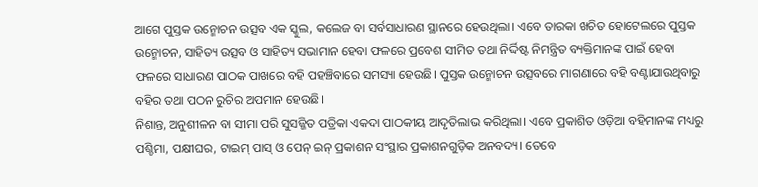ଆଗେ ପୁସ୍ତକ ଉନ୍ମୋଚନ ଉତ୍ସବ ଏକ ସ୍କୁଲ, କଲେଜ ବା ସର୍ବସାଧାରଣ ସ୍ଥାନରେ ହେଉଥିଲା। ଏବେ ତାରକା ଖଚିତ ହୋଟେଲରେ ପୁସ୍ତକ ଉନ୍ମୋଚନ, ସାହିତ୍ୟ ଉତ୍ସବ ଓ ସାହିତ୍ୟ ସଭାମାନ ହେବା ଫଳରେ ପ୍ରବେଶ ସୀମିତ ତଥା ନିର୍ଦ୍ଦିଷ୍ଟ ନିମନ୍ତ୍ରିତ ବ୍ୟକ୍ତିମାନଙ୍କ ପାଇଁ ହେବା ଫଳରେ ସାଧାରଣ ପାଠକ ପାଖରେ ବହି ପହଞ୍ଚିବାରେ ସମସ୍ୟା ହେଉଛି। ପୁସ୍ତକ ଉନ୍ମୋଚନ ଉତ୍ସବରେ ମାଗଣାରେ ବହି ବଣ୍ଟାଯାଉଥିବାରୁ ବହିର ତଥା ପଠନ ରୁଚିର ଅପମାନ ହେଉଛି।
ନିଶାନ୍ତ, ଅନୁଶୀଳନ ବା ସୀମା ପରି ସୁସଜ୍ଜିତ ପତ୍ରିକା ଏକଦା ପାଠକୀୟ ଆଦୃତିଲାଭ କରିଥିଲା। ଏବେ ପ୍ରକାଶିତ ଓଡ଼ିଆ ବହିମାନଙ୍କ ମଧ୍ୟରୁ ପଶ୍ଚିମା, ପକ୍ଷୀଘର, ଟାଇମ୍ ପାସ୍ ଓ ପେନ୍ ଇନ୍‌ ପ୍ରକାଶନ ସଂସ୍ଥାର ପ୍ରକାଶନଗୁଡ଼ିକ ଅନବଦ୍ୟ। ତେବେ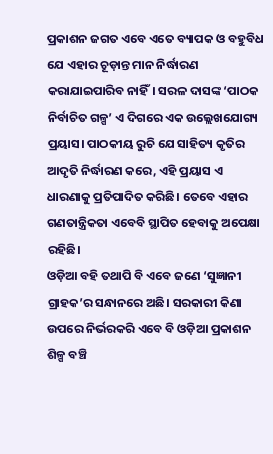ପ୍ରକାଶନ ଜଗତ ଏବେ ଏତେ ବ୍ୟାପକ ଓ ବହୁବିଧ ଯେ ଏହାର ଚୂଡ଼ାନ୍ତ ମାନ ନିର୍ଦ୍ଧାରଣ କରାଯାଇପାରିବ ନାହିଁ। ସରଳ ଦାସଙ୍କ ‘ପାଠକ ନିର୍ବାଚିତ ଗଳ୍ପ’ ଏ ଦିଗରେ ଏକ ଉଲ୍ଲେଖଯୋଗ୍ୟ ପ୍ରୟାସ। ପାଠକୀୟ ରୁଚି ଯେ ସାହିତ୍ୟ କୃତିର ଆଦୃତି ନିର୍ଦ୍ଧାରଣ କରେ, ଏହି ପ୍ରୟାସ ଏ ଧାରଣାକୁ ପ୍ରତିପାଦିତ କରିଛି। ତେବେ ଏହାର ଗଣତାନ୍ତ୍ରିକତା ଏବେବି ସ୍ଥାପିତ ହେବାକୁ ଅପେକ୍ଷା ରହିଛି।
ଓଡ଼ିଆ ବହି ତଥାପି ବି ଏବେ ଜଣେ ‘ସୁଜ୍ଞାନୀ ଗ୍ରାହକ’ର ସନ୍ଧାନରେ ଅଛି। ସରକାରୀ କିଣା ଉପରେ ନିର୍ଭରକରି ଏବେ ବି ଓଡ଼ିଆ ପ୍ରକାଶନ ଶିଳ୍ପ ବଞ୍ଚି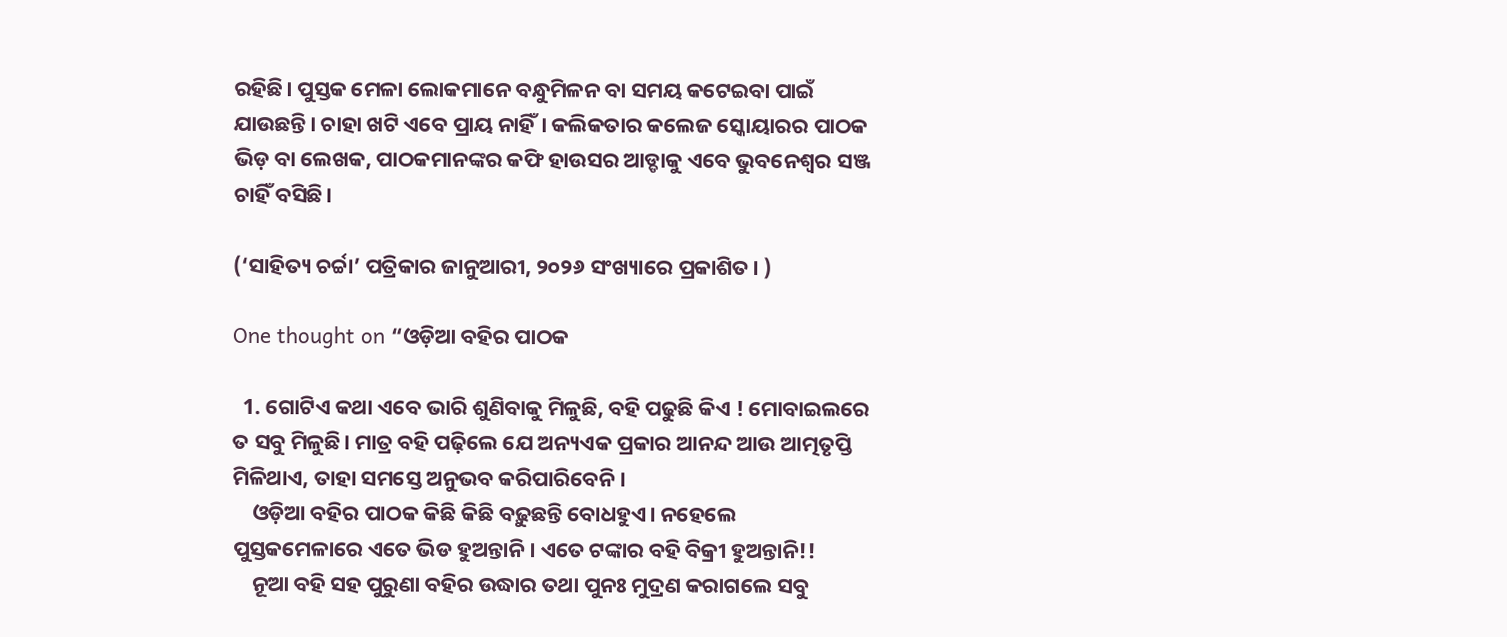ରହିଛି। ପୁସ୍ତକ ମେଳା ଲୋକମାନେ ବନ୍ଧୁମିଳନ ବା ସମୟ କଟେଇବା ପାଇଁ ଯାଉଛନ୍ତି। ଚାହା ଖଟି ଏବେ ପ୍ରାୟ ନାହିଁ। କଲିକତାର କଲେଜ ସ୍କୋୟାରର ପାଠକ ଭିଡ଼ ବା ଲେଖକ, ପାଠକମାନଙ୍କର କଫି ହାଉସର ଆଡ୍ଡାକୁ ଏବେ ଭୁବନେଶ୍ୱର ସଞ୍ଜ ଚାହିଁ ବସିଛି।

(‘ସାହିତ୍ୟ ଚର୍ଚ୍ଚା’ ପତ୍ରିକାର ଜାନୁଆରୀ, ୨୦୨୬ ସଂଖ୍ୟାରେ ପ୍ରକାଶିତ। )

One thought on “ଓଡ଼ିଆ ବହିର ପାଠକ

  1. ଗୋଟିଏ କଥା ଏବେ ଭାରି ଶୁଣିବାକୁ ମିଳୁଛି, ବହି ପଢୁଛି କିଏ ! ମୋବାଇଲରେ ତ ସବୁ ମିଳୁଛି। ମାତ୍ର ବହି ପଢ଼ିଲେ ଯେ ଅନ୍ୟଏକ ପ୍ରକାର ଆନନ୍ଦ ଆଉ ଆତ୍ମତୃପ୍ତି ମିଳିଥାଏ, ତାହା ସମସ୍ତେ ଅନୁଭବ କରିପାରିବେନି।
    ଓଡ଼ିଆ ବହିର ପାଠକ କିଛି କିଛି ବଢ଼ୁଛନ୍ତି ବୋଧହୁଏ। ନହେଲେ ପୁସ୍ତକମେଳାରେ ଏତେ ଭିଡ ହୁଅନ୍ତାନି। ଏତେ ଟଙ୍କାର ବହି ବିକ୍ରୀ ହୁଅନ୍ତାନି!!
    ନୂଆ ବହି ସହ ପୁରୁଣା ବହିର ଉଦ୍ଧାର ତଥା ପୁନଃ ମୁଦ୍ରଣ କରାଗଲେ ସବୁ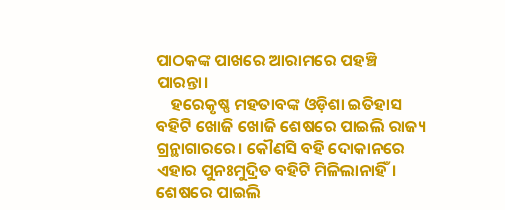ପାଠକଙ୍କ ପାଖରେ ଆରାମରେ ପହଞ୍ଚି ପାରନ୍ତା।
    ହରେକୃଷ୍ଣ ମହତାବଙ୍କ ଓଡ଼ିଶା ଇତିହାସ ବହିଟି ଖୋଜି ଖୋଜି ଶେଷରେ ପାଇଲି ରାଜ୍ୟ ଗ୍ରନ୍ଥାଗାରରେ। କୌଣସି ବହି ଦୋକାନରେ ଏହାର ପୁନଃମୁଦ୍ରିତ ବହିଟି ମିଳିଲାନାହିଁ। ଶେଷରେ ପାଇଲି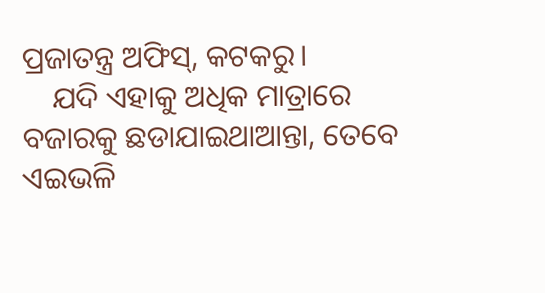ପ୍ରଜାତନ୍ତ୍ର ଅଫିସ୍, କଟକରୁ।
    ଯଦି ଏହାକୁ ଅଧିକ ମାତ୍ରାରେ ବଜାରକୁ ଛଡାଯାଇଥାଆନ୍ତା, ତେବେ ଏଇଭଳି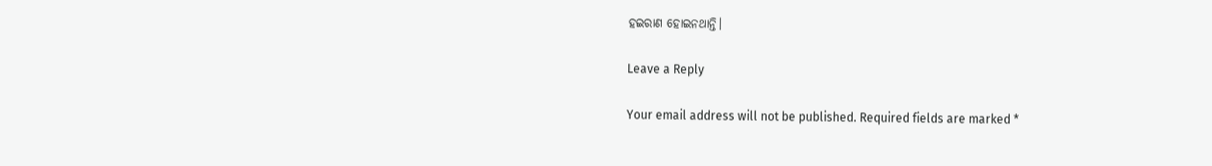ହଇରାଣ ହୋଇନଥାନ୍ତି।

Leave a Reply

Your email address will not be published. Required fields are marked *